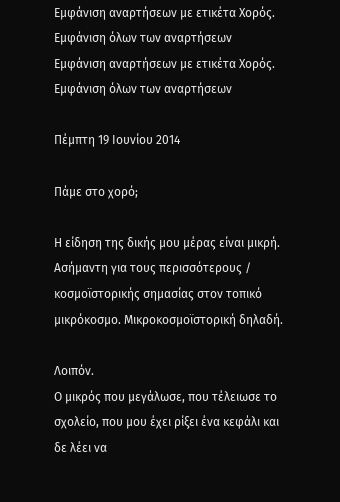Εμφάνιση αναρτήσεων με ετικέτα Χορός. Εμφάνιση όλων των αναρτήσεων
Εμφάνιση αναρτήσεων με ετικέτα Χορός. Εμφάνιση όλων των αναρτήσεων

Πέμπτη 19 Ιουνίου 2014

Πάμε στο χορό;

Η είδηση της δικής μου μέρας είναι μικρή. Ασήμαντη για τους περισσότερους / κοσμοϊστορικής σημασίας στον τοπικό μικρόκοσμο. Μικροκοσμοϊστορική δηλαδή.

Λοιπόν.
Ο μικρός που μεγάλωσε, που τέλειωσε το σχολείο, που μου έχει ρίξει ένα κεφάλι και δε λέει να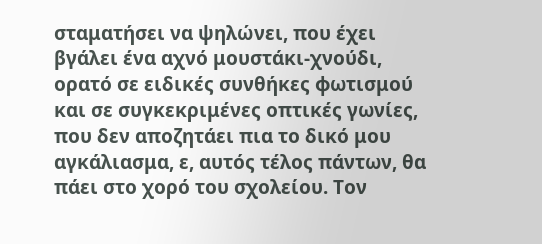σταματήσει να ψηλώνει, που έχει βγάλει ένα αχνό μουστάκι-χνούδι, ορατό σε ειδικές συνθήκες φωτισμού και σε συγκεκριμένες οπτικές γωνίες, που δεν αποζητάει πια το δικό μου αγκάλιασμα, ε, αυτός τέλος πάντων, θα πάει στο χορό του σχολείου. Τον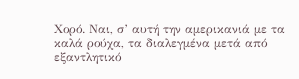Χορό. Ναι, σ’ αυτή την αμερικανιά με τα καλά ρούχα, τα διαλεγμένα μετά από εξαντλητικό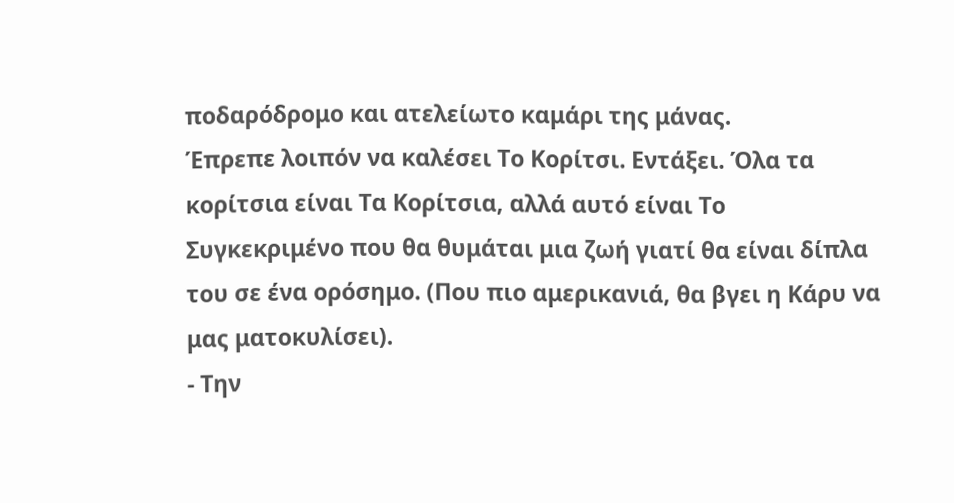ποδαρόδρομο και ατελείωτο καμάρι της μάνας.
Έπρεπε λοιπόν να καλέσει Το Κορίτσι. Εντάξει. Όλα τα κορίτσια είναι Τα Κορίτσια, αλλά αυτό είναι Το Συγκεκριμένο που θα θυμάται μια ζωή γιατί θα είναι δίπλα του σε ένα ορόσημο. (Που πιο αμερικανιά, θα βγει η Κάρυ να μας ματοκυλίσει).
- Την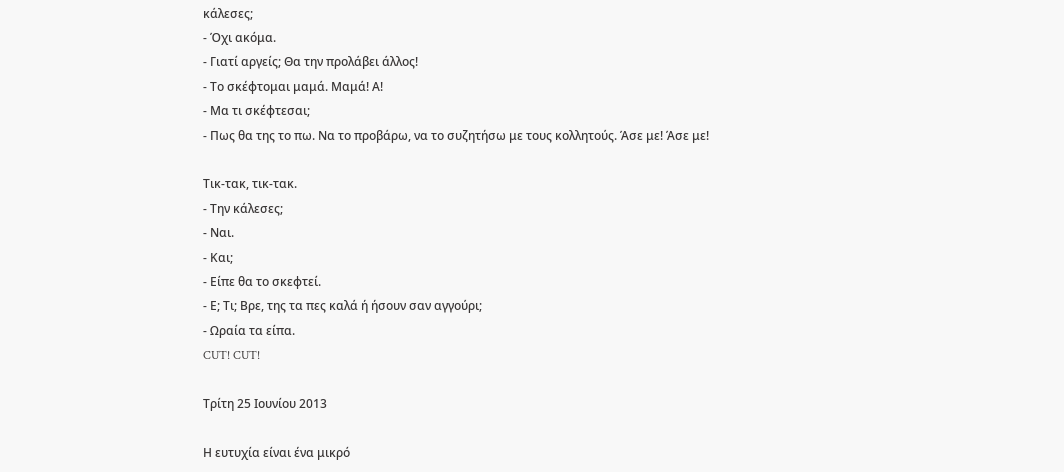κάλεσες;
- Όχι ακόμα.
- Γιατί αργείς; Θα την προλάβει άλλος!
- Το σκέφτομαι μαμά. Μαμά! Α!
- Μα τι σκέφτεσαι;
- Πως θα της το πω. Να το προβάρω, να το συζητήσω με τους κολλητούς. Άσε με! Άσε με!

Τικ-τακ, τικ-τακ.
- Την κάλεσες;
- Ναι.
- Και;
- Είπε θα το σκεφτεί.
- Ε; Τι; Βρε, της τα πες καλά ή ήσουν σαν αγγούρι;
- Ωραία τα είπα.
CUT! CUT!

Τρίτη 25 Ιουνίου 2013

Η ευτυχία είναι ένα μικρό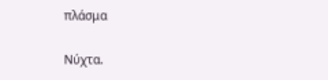πλάσμα

Νύχτα.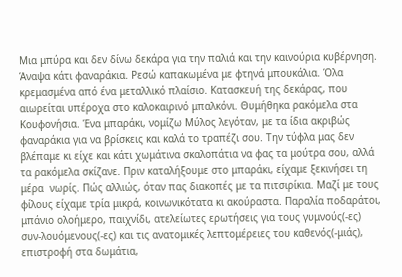Μια μπύρα και δεν δίνω δεκάρα για την παλιά και την καινούρια κυβέρνηση. Άναψα κάτι φαναράκια. Ρεσώ καπακωμένα με φτηνά μπουκάλια. Όλα κρεμασμένα από ένα μεταλλικό πλαίσιο. Κατασκευή της δεκάρας, που αιωρείται υπέροχα στο καλοκαιρινό μπαλκόνι. Θυμήθηκα ρακόμελα στα Κουφονήσια. Ένα μπαράκι, νομίζω Μύλος λεγόταν, με τα ίδια ακριβώς φαναράκια για να βρίσκεις και καλά το τραπέζι σου. Την τύφλα μας δεν βλέπαμε κι είχε και κάτι χωμάτινα σκαλοπάτια να φας τα μούτρα σου, αλλά τα ρακόμελα σκίζανε. Πριν καταλήξουμε στο μπαράκι, είχαμε ξεκινήσει τη μέρα  νωρίς. Πώς αλλιώς, όταν πας διακοπές με τα πιτσιρίκια. Μαζί με τους φίλους είχαμε τρία μικρά, κοινωνικότατα κι ακούραστα. Παραλία ποδαράτοι, μπάνιο ολοήμερο, παιχνίδι, ατελείωτες ερωτήσεις για τους γυμνούς(-ες) συν-λουόμενους(-ες) και τις ανατομικές λεπτομέρειες του καθενός(-μιάς), επιστροφή στα δωμάτια,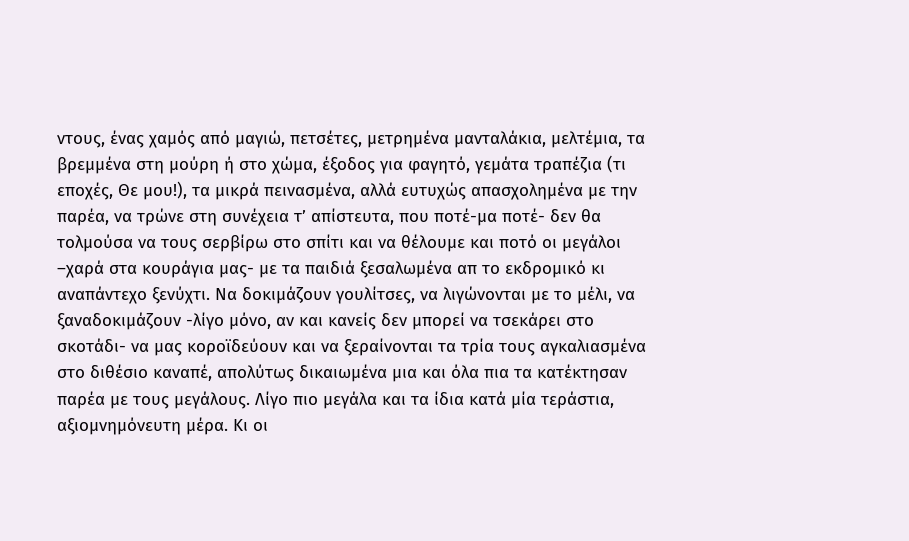ντους, ένας χαμός από μαγιώ, πετσέτες, μετρημένα μανταλάκια, μελτέμια, τα βρεμμένα στη μούρη ή στο χώμα, έξοδος για φαγητό, γεμάτα τραπέζια (τι εποχές, Θε μου!), τα μικρά πεινασμένα, αλλά ευτυχώς απασχολημένα με την παρέα, να τρώνε στη συνέχεια τ’ απίστευτα, που ποτέ-μα ποτέ- δεν θα τολμούσα να τους σερβίρω στο σπίτι και να θέλουμε και ποτό οι μεγάλοι –χαρά στα κουράγια μας- με τα παιδιά ξεσαλωμένα απ το εκδρομικό κι αναπάντεχο ξενύχτι. Να δοκιμάζουν γουλίτσες, να λιγώνονται με το μέλι, να ξαναδοκιμάζουν -λίγο μόνο, αν και κανείς δεν μπορεί να τσεκάρει στο σκοτάδι- να μας κοροϊδεύουν και να ξεραίνονται τα τρία τους αγκαλιασμένα στο διθέσιο καναπέ, απολύτως δικαιωμένα μια και όλα πια τα κατέκτησαν παρέα με τους μεγάλους. Λίγο πιο μεγάλα και τα ίδια κατά μία τεράστια, αξιομνημόνευτη μέρα. Κι οι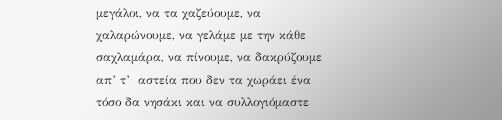μεγάλοι, να τα χαζεύουμε, να χαλαρώνουμε, να γελάμε με την κάθε σαχλαμάρα, να πίνουμε, να δακρύζουμε απ’ τ’  αστεία που δεν τα χωράει ένα τόσο δα νησάκι και να συλλογιόμαστε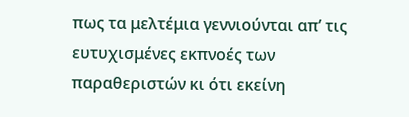πως τα μελτέμια γεννιούνται απ’ τις ευτυχισμένες εκπνοές των παραθεριστών κι ότι εκείνη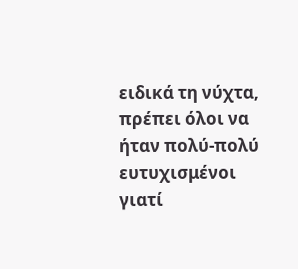ειδικά τη νύχτα, πρέπει όλοι να ήταν πολύ-πολύ ευτυχισμένοι γιατί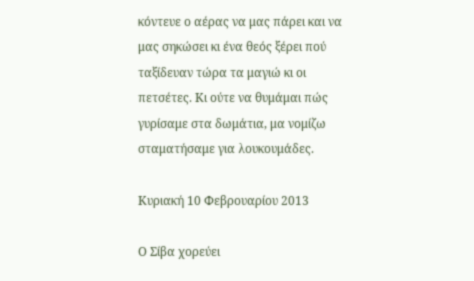κόντευε ο αέρας να μας πάρει και να μας σηκώσει κι ένα θεός ξέρει πού ταξίδευαν τώρα τα μαγιώ κι οι πετσέτες. Κι ούτε να θυμάμαι πώς γυρίσαμε στα δωμάτια, μα νομίζω σταματήσαμε για λουκουμάδες.

Κυριακή 10 Φεβρουαρίου 2013

Ο Σίβα χορεύει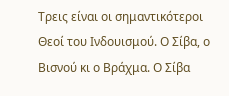Τρεις είναι οι σημαντικότεροι Θεοί του Ινδουισμού. Ο Σίβα, ο Βισνού κι ο Βράχμα. Ο Σίβα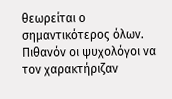θεωρείται ο σημαντικότερος όλων. Πιθανόν οι ψυχολόγοι να τον χαρακτήριζαν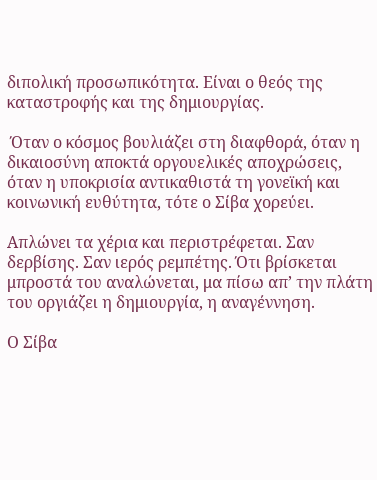διπολική προσωπικότητα. Είναι ο θεός της καταστροφής και της δημιουργίας.

 Όταν ο κόσμος βουλιάζει στη διαφθορά, όταν η δικαιοσύνη αποκτά οργουελικές αποχρώσεις, όταν η υποκρισία αντικαθιστά τη γονεϊκή και κοινωνική ευθύτητα, τότε ο Σίβα χορεύει.

Απλώνει τα χέρια και περιστρέφεται. Σαν δερβίσης. Σαν ιερός ρεμπέτης. Ότι βρίσκεται μπροστά του αναλώνεται, μα πίσω απ’ την πλάτη του οργιάζει η δημιουργία, η αναγέννηση.

Ο Σίβα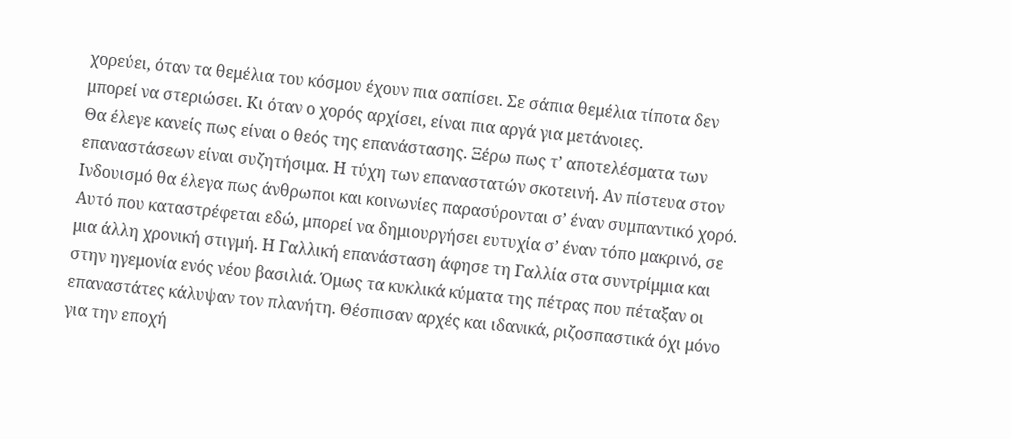χορεύει, όταν τα θεμέλια του κόσμου έχουν πια σαπίσει. Σε σάπια θεμέλια τίποτα δεν μπορεί να στεριώσει. Κι όταν ο χορός αρχίσει, είναι πια αργά για μετάνοιες.
Θα έλεγε κανείς πως είναι ο θεός της επανάστασης. Ξέρω πως τ’ αποτελέσματα των επαναστάσεων είναι συζητήσιμα. Η τύχη των επαναστατών σκοτεινή. Αν πίστευα στον Ινδουισμό θα έλεγα πως άνθρωποι και κοινωνίες παρασύρονται σ’ έναν συμπαντικό χορό. Αυτό που καταστρέφεται εδώ, μπορεί να δημιουργήσει ευτυχία σ’ έναν τόπο μακρινό, σε μια άλλη χρονική στιγμή. Η Γαλλική επανάσταση άφησε τη Γαλλία στα συντρίμμια και στην ηγεμονία ενός νέου βασιλιά. Όμως τα κυκλικά κύματα της πέτρας που πέταξαν οι επαναστάτες κάλυψαν τον πλανήτη. Θέσπισαν αρχές και ιδανικά, ριζοσπαστικά όχι μόνο για την εποχή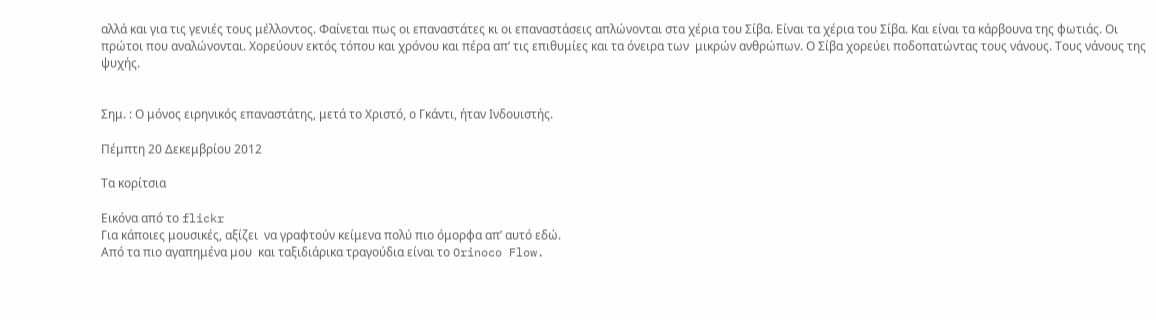αλλά και για τις γενιές τους μέλλοντος. Φαίνεται πως οι επαναστάτες κι οι επαναστάσεις απλώνονται στα χέρια του Σίβα. Είναι τα χέρια του Σίβα. Και είναι τα κάρβουνα της φωτιάς. Οι πρώτοι που αναλώνονται. Χορεύουν εκτός τόπου και χρόνου και πέρα απ’ τις επιθυμίες και τα όνειρα των  μικρών ανθρώπων. Ο Σίβα χορεύει ποδοπατώντας τους νάνους. Τους νάνους της ψυχής.


Σημ. : Ο μόνος ειρηνικός επαναστάτης, μετά το Χριστό, ο Γκάντι, ήταν Ινδουιστής.

Πέμπτη 20 Δεκεμβρίου 2012

Τα κορίτσια

Εικόνα από το flickr
Για κάποιες μουσικές, αξίζει  να γραφτούν κείμενα πολύ πιο όμορφα απ’ αυτό εδώ.
Από τα πιο αγαπημένα μου  και ταξιδιάρικα τραγούδια είναι το Orinoco Flow.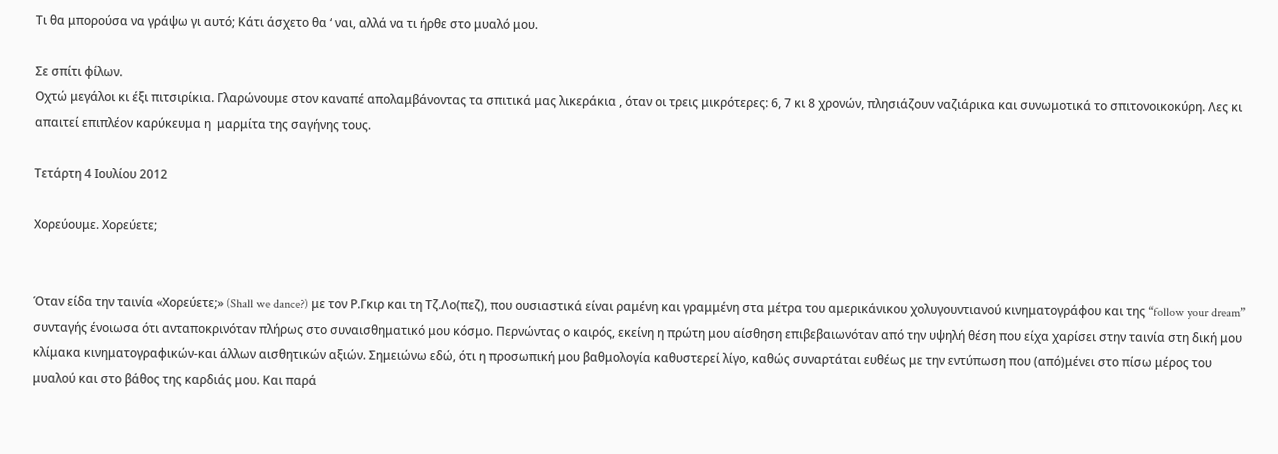Τι θα μπορούσα να γράψω γι αυτό; Κάτι άσχετο θα ‘ ναι, αλλά να τι ήρθε στο μυαλό μου.

Σε σπίτι φίλων.
Οχτώ μεγάλοι κι έξι πιτσιρίκια. Γλαρώνουμε στον καναπέ απολαμβάνοντας τα σπιτικά μας λικεράκια , όταν οι τρεις μικρότερες: 6, 7 κι 8 χρονών, πλησιάζουν ναζιάρικα και συνωμοτικά το σπιτονοικοκύρη. Λες κι απαιτεί επιπλέον καρύκευμα η  μαρμίτα της σαγήνης τους.

Τετάρτη 4 Ιουλίου 2012

Χορεύουμε. Χορεύετε;


Όταν είδα την ταινία «Χορεύετε;» (Shall we dance?) με τον Ρ.Γκιρ και τη Τζ.Λο(πεζ), που ουσιαστικά είναι ραμένη και γραμμένη στα μέτρα του αμερικάνικου χολυγουντιανού κινηματογράφου και της “follow your dream” συνταγής ένοιωσα ότι ανταποκρινόταν πλήρως στο συναισθηματικό μου κόσμο. Περνώντας ο καιρός, εκείνη η πρώτη μου αίσθηση επιβεβαιωνόταν από την υψηλή θέση που είχα χαρίσει στην ταινία στη δική μου κλίμακα κινηματογραφικών-και άλλων αισθητικών αξιών. Σημειώνω εδώ, ότι η προσωπική μου βαθμολογία καθυστερεί λίγο, καθώς συναρτάται ευθέως με την εντύπωση που (από)μένει στο πίσω μέρος του μυαλού και στο βάθος της καρδιάς μου. Και παρά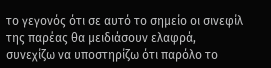το γεγονός ότι σε αυτό το σημείο οι σινεφίλ της παρέας θα μειδιάσουν ελαφρά, συνεχίζω να υποστηρίζω ότι παρόλο το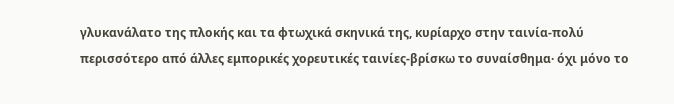γλυκανάλατο της πλοκής και τα φτωχικά σκηνικά της, κυρίαρχο στην ταινία-πολύ περισσότερο από άλλες εμπορικές χορευτικές ταινίες-βρίσκω το συναίσθημα· όχι μόνο το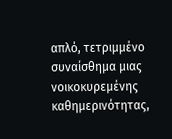απλό, τετριμμένο συναίσθημα μιας νοικοκυρεμένης καθημερινότητας,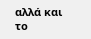αλλά και το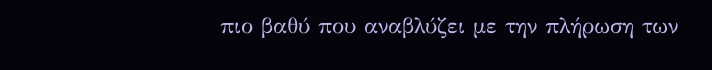πιο βαθύ που αναβλύζει με την πλήρωση των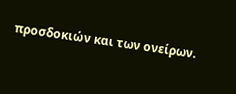προσδοκιών και των ονείρων.